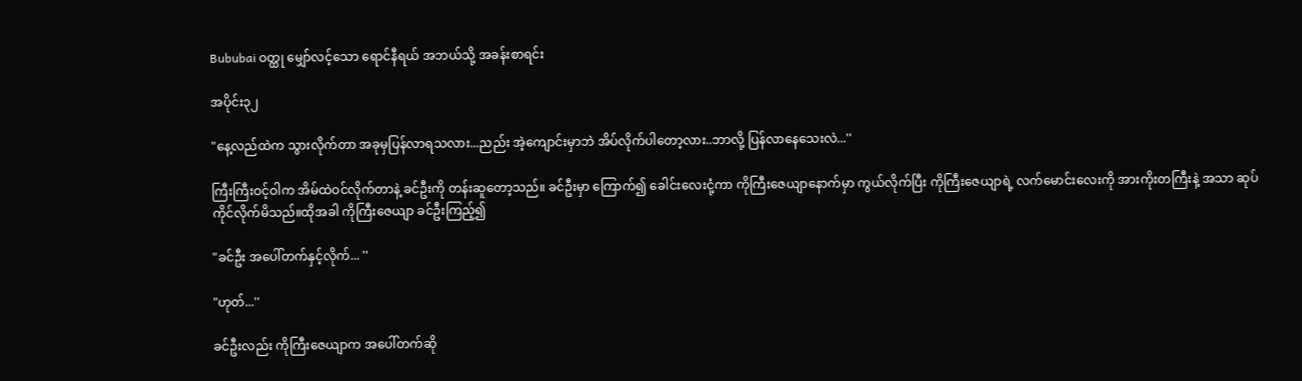Bububai ဝတ္ထု မျှော်လင့်သော ရောင်နီရယ် အဘယ်သို့ အခန်းစာရင်း

အပိုင်း၃၂

"နေ့လည်ထဲက သွားလိုက်တာ အခုမှပြန်လာရသလား...ညည်း အဲ့ကျောင်းမှာဘဲ အိပ်လိုက်ပါတော့လား..ဘာလို့ ပြန်လာနေသေးလဲ...''

ကြီးကြီးဝင့်ဝါက အိမ်ထဲဝင်လိုက်တာနဲ့ ခင်ဦးကို တန်းဆူတော့သည်။ ခင်ဦးမှာ ကြောက်၍ ခေါင်းလေးငုံ့ကာ ကိုကြီးဇေယျာနောက်မှာ ကွယ်လိုက်ပြီး ကိုကြီးဇေယျာရဲ့ လက်မောင်းလေးကို အားကိုးတကြီးနဲ့ အသာ ဆုပ်ကိုင်လိုက်မိသည်။ထိုအခါ ကိုကြီးဇေယျာ ခင်ဦးကြည့်၍

"ခင်ဦး အပေါ်တက်နှင့်လိုက်... ''

"ဟုတ်...''

ခင်ဦးလည်း ကိုကြီးဇေယျာက အပေါ်တက်ဆို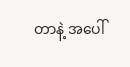တာနဲ့ အပေါ်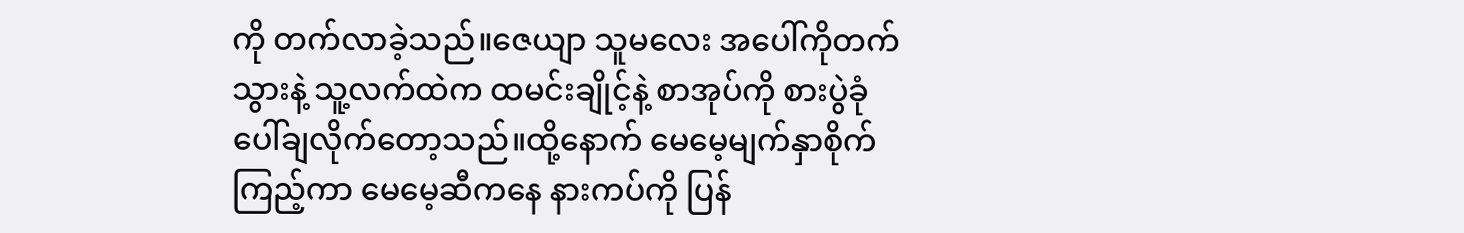ကို တက်လာခဲ့သည်။ဇေယျာ သူမလေး အပေါ်ကိုတက်သွားနဲ့ သူ့လက်ထဲက ထမင်းချိုင့်နဲ့ စာအုပ်ကို စားပွဲခုံပေါ်ချလိုက်တော့သည်။ထို့နောက် မေမေ့မျက်နှာစိုက်ကြည့်ကာ မေမေ့ဆီကနေ နားကပ်ကို ပြန်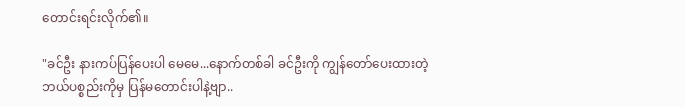တောင်းရင်းလိုက်၏။

"ခင်ဦး နားကပ်ပြန်ပေးပါ မေမေ...နောက်တစ်ခါ ခင်ဦးကို ကျွန်တော်ပေးထားတဲ့ ဘယ်ပစ္စည်းကိုမှ ပြန်မတောင်းပါနဲ့ဗျာ..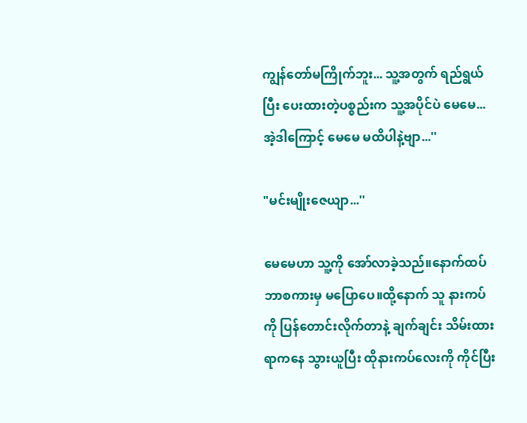ကျွန်တော်မကြိုက်ဘူး... သူ့အတွက် ရည်ရွယ်ပြီး ပေးထားတဲ့ပစ္စည်းက သူ့အပိုင်ပဲ မေမေ...အဲ့ဒါကြောင့် မေမေ မထိပါနဲ့ဗျာ...''

"မင်းမျိုးဇေယျာ...''

မေမေဟာ သူ့ကို အော်လာခဲ့သည်။နောက်ထပ် ဘာစကားမှ မပြောပေ။ထို့နောက် သူ နားကပ်ကို ပြန်တောင်းလိုက်တာနဲ့ ချက်ချင်း သိမ်းထားရာကနေ သွားယူပြီး ထိုနားကပ်လေးကို ကိုင်ပြီး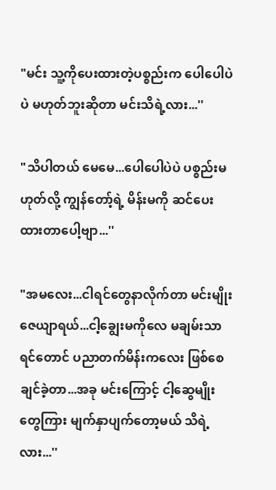"မင်း သူ့ကိုပေးထားတဲ့ပစ္စည်းက ပေါပေါပဲပဲ မဟုတ်ဘူးဆိုတာ မင်းသိရဲ့လား...''

"သိပါတယ် မေမေ...ပေါပေါပဲပဲ ပစ္စည်းမဟုတ်လို့ ကျွန်တော့်ရဲ့ မိန်းမကို ဆင်ပေးထားတာပေါ့ဗျာ...''

"အမလေး...ငါရင်တွေနာလိုက်တာ မင်းမျိုးဇေယျာရယ်...ငါ့ချွေးမကိုလေ မချမ်းသာရင်တောင် ပညာတက်မိန်းကလေး ဖြစ်စေချင်ခဲ့တာ...အခု မင်းကြောင့် ငါ့ဆွေမျိုးတွေကြား မျက်နှာပျက်တော့မယ် သိရဲ့လား...''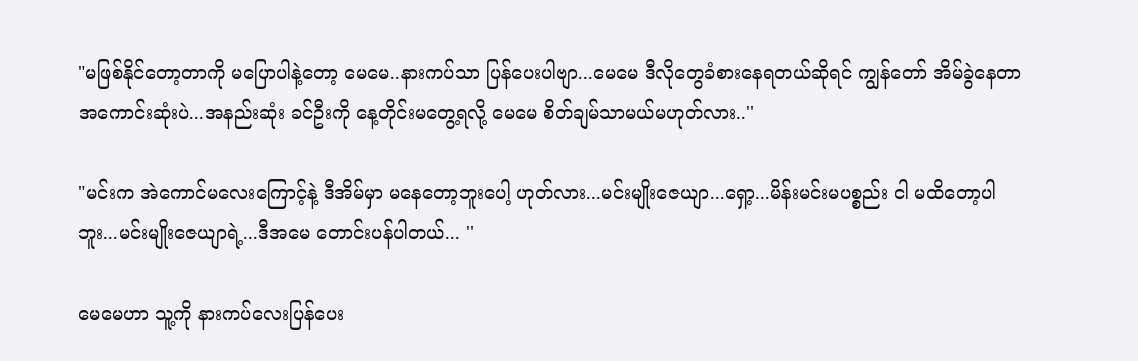"မဖြစ်နိုင်တော့တာကို မပြောပါနဲ့တော့ မေမေ..နားကပ်သာ ပြန်ပေးပါဗျာ...မေမေ ဒီလိုတွေခံစားနေရတယ်ဆိုရင် ကျွန်တော် အိမ်ခွဲနေတာအကောင်းဆုံးပဲ...အနည်းဆုံး ခင်ဦးကို နေ့တိုင်းမတွေ့ရလို့ မေမေ စိတ်ချမ်သာမယ်မဟုတ်လား..''

"မင်းက အဲကောင်မလေးကြောင့်နဲ့ ဒီအိမ်မှာ မနေတော့ဘူးပေါ့ ဟုတ်လား...မင်းမျိုးဇေယျာ...ရှော့...မိန်းမင်းမပစ္စည်း ငါ မထိတော့ပါဘူး...မင်းမျိုးဇေယျာရဲ့...ဒီအမေ တောင်းပန်ပါတယ်... ''

မေမေဟာ သူ့ကို နားကပ်လေးပြန်ပေး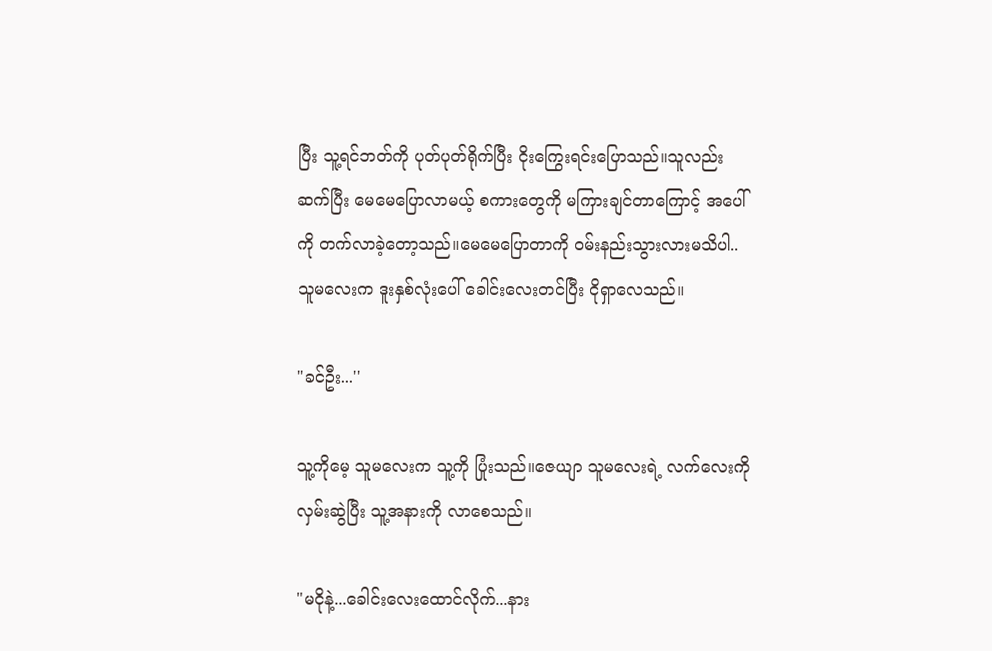ပြီး သူ့ရင်ဘတ်ကို ပုတ်ပုတ်ရိုက်ပြီး ငိုးကြွေးရင်းပြောသည်။သူလည်း ဆက်ပြီး မေမေပြောလာမယ့် စကားတွေကို မကြားချင်တာကြောင့် အပေါ်ကို တက်လာခဲ့တော့သည်။မေမေပြောတာကို ဝမ်းနည်းသွားလားမသိပါ..သူမလေးက ဒူးနှစ်လုံးပေါ် ခေါင်းလေးတင်ပြီး ငိုရှာလေသည်။

"ခင်ဦး...''

သူ့ကိုမေ့ သူမလေးက သူ့ကို ပြုံးသည်။ဇေယျာ သူမလေးရဲ့ လက်လေးကို လှမ်းဆွဲပြီး သူ့အနားကို လာစေသည်။

"မငိုနဲ့...ခေါင်းလေးထောင်လိုက်...နား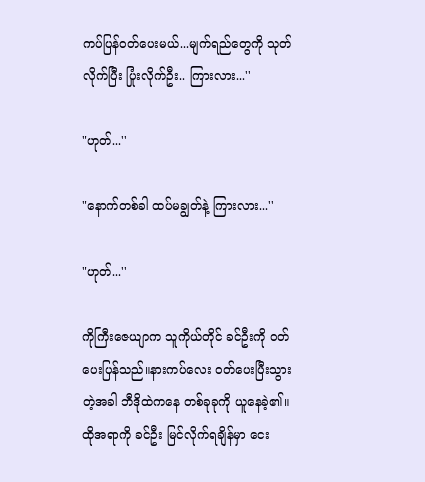ကပ်ပြန်ဝတ်ပေးမယ်...မျက်ရည်တွေကို သုတ်လိုက်ပြီး ပြုံးလိုက်ဦး.. ကြားလား...''

"ဟုတ်...''

"နောက်တစ်ခါ ထပ်မချွတ်နဲ့ ကြားလား...''

"ဟုတ်...''

ကိုကြီးဇေယျာက သူကိုယ်တိုင် ခင်ဦးကို ဝတ်ပေးပြန်သည်။နားကပ်လေး ဝတ်ပေးပြီးသွားတဲ့အခါ ဘီဒိုထဲကနေ တစ်ခုခုကို ယူနေခဲ့၏။ထိုအရာကို ခင်ဦး မြင်လိုက်ရချိန်မှာ ငေး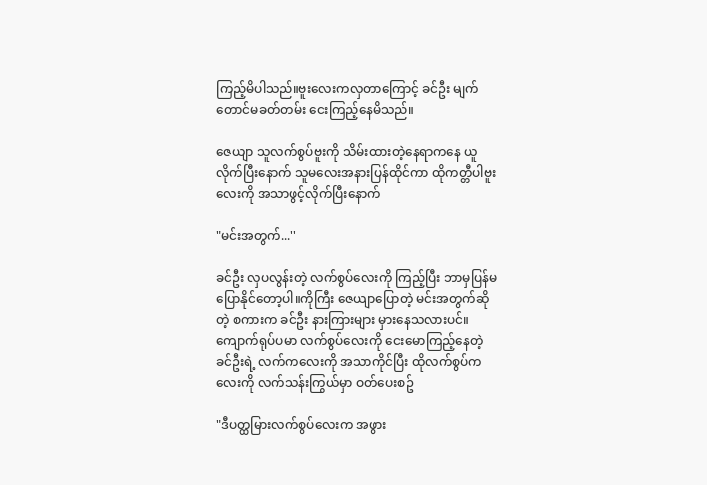ကြည့်မိပါသည်။ဗူးလေးကလှတာကြောင့် ခင်ဦး မျက်တောင်မခတ်တမ်း ငေးကြည့်နေမိသည်။

ဇေယျာ သူလက်စွပ်ဗူးကို သိမ်းထားတဲ့နေရာကနေ ယူလိုက်ပြီးနောက် သူမလေးအနားပြန်ထိုင်ကာ ထိုကတ္တီပါဗူးလေးကို အသာဖွင့်လိုက်ပြီးနောက်

"မင်းအတွက်...''

ခင်ဦး လှပလွန်းတဲ့ လက်စွပ်လေးကို ကြည့်ပြီး ဘာမှပြန်မပြောနိုင်တော့ပါ။ကိုကြီး ဇေယျာပြောတဲ့ မင်းအတွက်ဆိုတဲ့ စကားက ခင်ဦး နားကြားများ မှားနေသလားပင်။ကျောက်ရုပ်ပမာ လက်စွပ်လေးကို ငေးမောကြည့်နေတဲ့ ခင်ဦးရဲ့ လက်ကလေးကို အသာကိုင်ပြီး ထိုလက်စွပ်ကလေးကို လက်သန်းကြွယ်မှာ ဝတ်ပေးစဥ်

"ဒီပတ္ထမြားလက်စွပ်လေးက အဖွား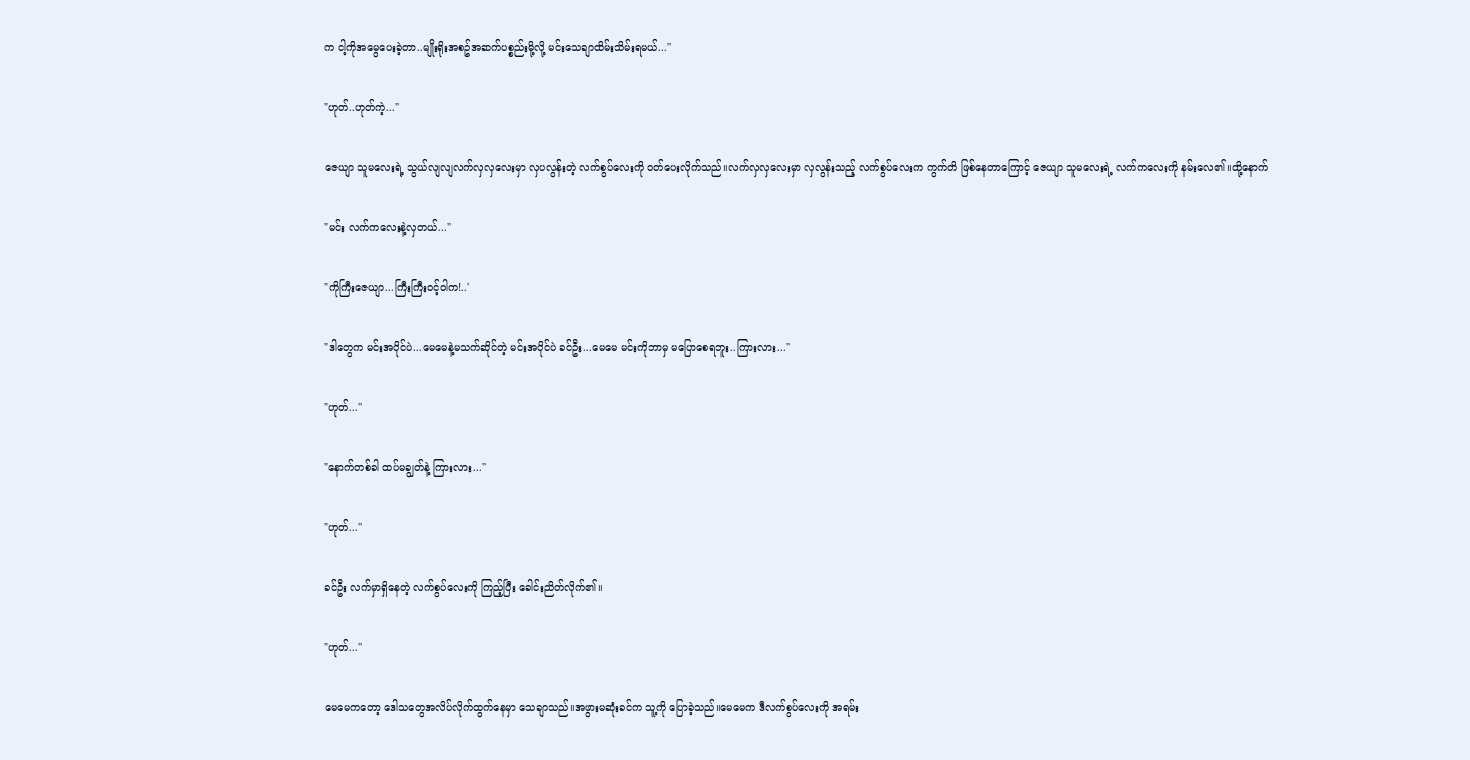က ငါ့ကိုအမွေပေးခဲ့တာ..မျိုးရိုးအစဥ်အဆက်ပစ္စည်းမို့လို့ မင်းသေချာထိမ်းသိမ်းရမယ်...''

"ဟုတ်..ဟုတ်ကဲ့...''

ဇေယျာ သူမလေးရဲ့ သွယ်လျလျလက်လှလှလေးမှာ လှပလွန်းတဲ့ လက်စွပ်လေးကို ဝတ်ပေးလိုက်သည်။လက်လှလှလေးမှာ လှလွန်းသည့် လက်စွပ်လေးက ကွက်တိ ဖြစ်နေတာကြောင့် ဇေယျာ သူမလေးရဲ့ လက်ကလေးကို နမ်းလေ၏။ထို့နောက်

"မင်း လက်ကလေးနဲ့လှတယ်...''

"ကိုကြီးဇေယျာ...ကြီးကြီးဝင့်ဝါက!..'

"ဒါတွေက မင်းအပိုင်ပဲ...မေမေနဲ့မသက်ဆိုင်တဲ့ မင်းအပိုင်ပဲ ခင်ဦး...မေမေ မင်းကိုဘာမှ မပြောစေရဘူး..ကြားလား...''

"ဟုတ်...''

"နောက်တစ်ခါ ထပ်မချွတ်နဲ့ ကြားလား...''

"ဟုတ်...''

ခင်ဦး လက်မှာရှိနေတဲ့ လက်စွပ်လေးကို ကြည့်ပြီး ခေါင်းညိတ်လိုက်၏။

"ဟုတ်...''

မေမေကတော့ ဒေါသတွေအလိပ်လိုက်ထွက်နေမှာ သေချာသည်။အဖွားမဆုံးခင်က သူ့ကို ပြောခဲ့သည်။မေမေက ဒီလက်စွပ်လေးကို အရမ်း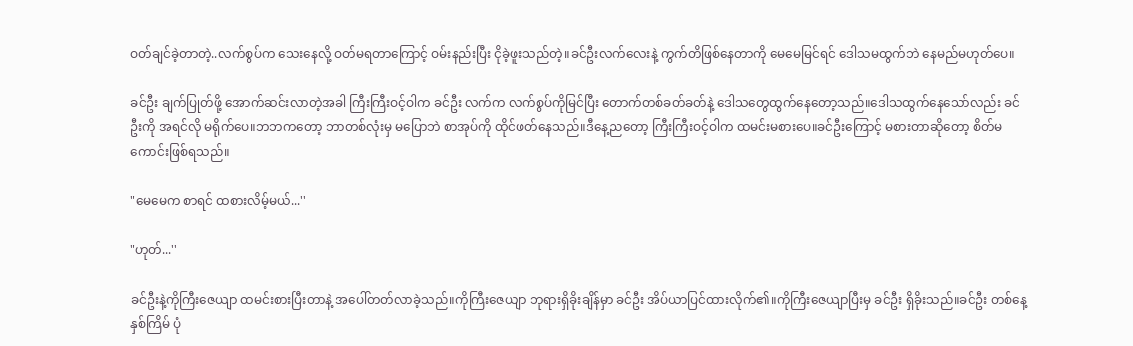ဝတ်ချင်ခဲ့တာတဲ့..လက်စွပ်က သေးနေလို့ ဝတ်မရတာကြောင့် ဝမ်းနည်းပြီး ငိုခဲ့ဖူးသည်တဲ့။ခင်ဦးလက်လေးနဲ့ ကွက်တိဖြစ်နေတာကို မေမေမြင်ရင် ဒေါသမထွက်ဘဲ နေမည်မဟုတ်ပေ။

ခင်ဦး ချက်ပြုတ်ဖို့ အောက်ဆင်းလာတဲ့အခါ ကြီးကြီးဝင့်ဝါက ခင်ဦး လက်က လက်စွပ်ကိုမြင်ပြီး တောက်တစ်ခတ်ခတ်နဲ့ ဒေါသတွေထွက်နေတော့သည်။ဒေါသထွက်နေသော်လည်း ခင်ဦးကို အရင်လို မရိုက်ပေ။ဘဘကတော့ ဘာတစ်လုံးမှ မပြောဘဲ စာအုပ်ကို ထိုင်ဖတ်နေသည်။ဒီနေ့ညတော့ ကြီးကြီးဝင့်ဝါက ထမင်းမစားပေ။ခင်ဦးကြောင့် မစားတာဆိုတော့ စိတ်မကောင်းဖြစ်ရသည်။

"မေမေက စာရင် ထစားလိမ့်မယ်...''

"ဟုတ်...''

ခင်ဦးနဲ့ကိုကြီးဇေယျာ ထမင်းစားပြီးတာနဲ့ အပေါ်တတ်လာခဲ့သည်။ကိုကြီးဇေယျာ ဘုရားရှိခိုးချိန်မှာ ခင်ဦး အိပ်ယာပြင်ထားလိုက်၏။ကိုကြီးဇေယျာပြီးမှ ခင်ဦး ရှိခိုးသည်။ခင်ဦး တစ်နေ့နှစ်ကြိမ် ပုံ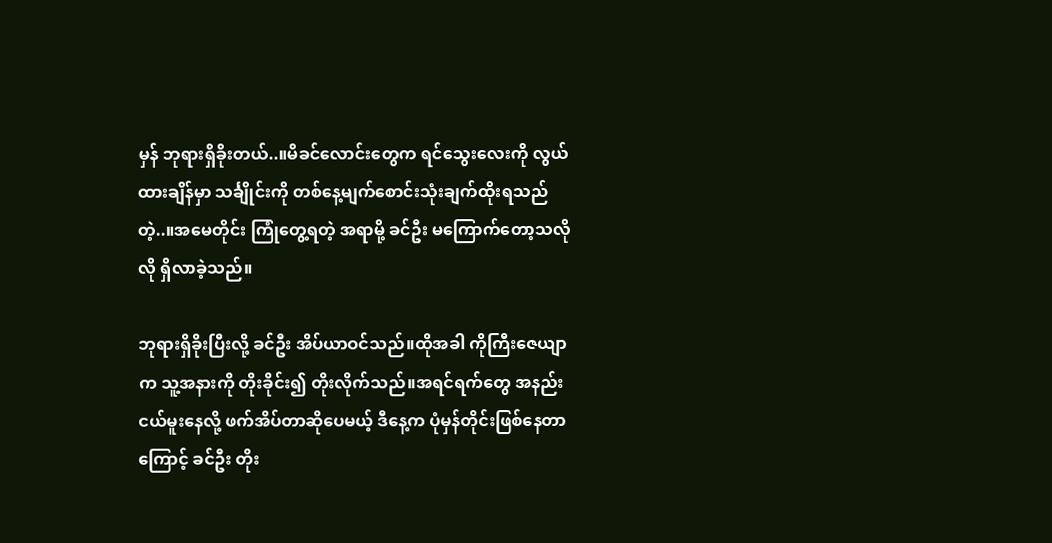မှန် ဘုရားရှိခိုးတယ်..။မိခင်လောင်းတွေက ရင်သွေးလေးကို လွယ်ထားချိန်မှာ သင်္ချိုင်းကို တစ်နေ့မျက်စောင်းသုံးချက်ထိုးရသည်တဲ့..။အမေတိုင်း ကြုံတွေ့ရတဲ့ အရာမို့ ခင်ဦး မကြောက်တော့သလိုလို ရှိလာခဲ့သည်။

ဘုရားရှိခိုးပြီးလို့ ခင်ဦး အိပ်ယာဝင်သည်။ထိုအခါ ကိုကြီးဇေယျာက သူ့အနားကို တိုးခိုင်း၍ တိုးလိုက်သည်။အရင်ရက်တွေ အနည်းငယ်မူးနေလို့ ဖက်အိပ်တာဆိုပေမယ့် ဒီနေ့က ပုံမှန်တိုင်းဖြစ်နေတာကြောင့် ခင်ဦး တိုး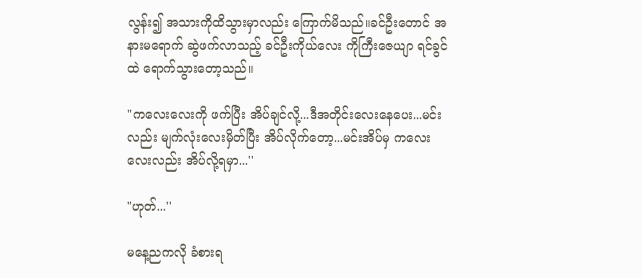လွန်း၍ အသားကိုထိသွားမှာလည်း ကြောက်မိသည်။ခင်ဦးတောင် အနားမရောက် ဆွဲဖက်လာသည့် ခင်ဦးကိုယ်လေး ကိုကြီးဇေယျာ ရင်ခွင်ထဲ ရောက်သွားတော့သည်။

"ကလေးလေးကို ဖက်ပြီး အိပ်ချင်လို့...ဒီအတိုင်းလေးနေပေး...မင်းလည်း မျက်လုံးလေးမှိတ်ပြီး အိပ်လိုက်တော့...မင်းအိပ်မှ ကလေးလေးလည်း အိပ်လို့ရမှာ...''

"ဟုတ်...''

မနေ့ညကလို ခံစားရ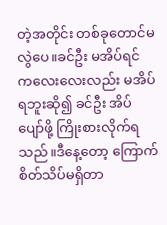တဲ့အတိုင်း တစ်ခုတောင်မလွဲပေ။ခင်ဦး မအိပ်ရင် ကလေးလေးလည်း မအိပ်ရဘူးဆို၍ ခင်ဦး အိပ်ပျော်ဖို့ ကြိုးစားလိုက်ရသည်။ဒီနေ့တော့ ကြောက်စိတ်သိပ်မရှိတာ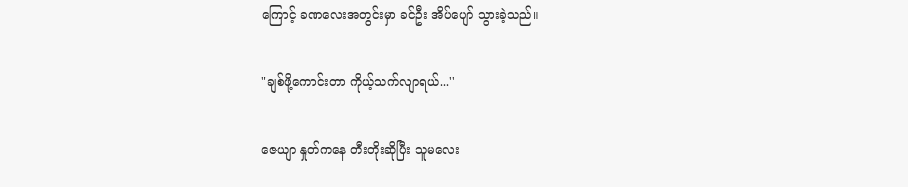ကြောင့် ခဏလေးအတွင်းမှာ ခင်ဦး အိပ်ပျော် သွားခဲ့သည်။

"ချစ်ဖို့ကောင်းတာ ကိုယ့်သက်လျာရယ်...''

ဇေယျာ နှုတ်ကနေ တီးတိုးဆိုပြီး သူမလေး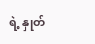ရဲ့ နှုတ်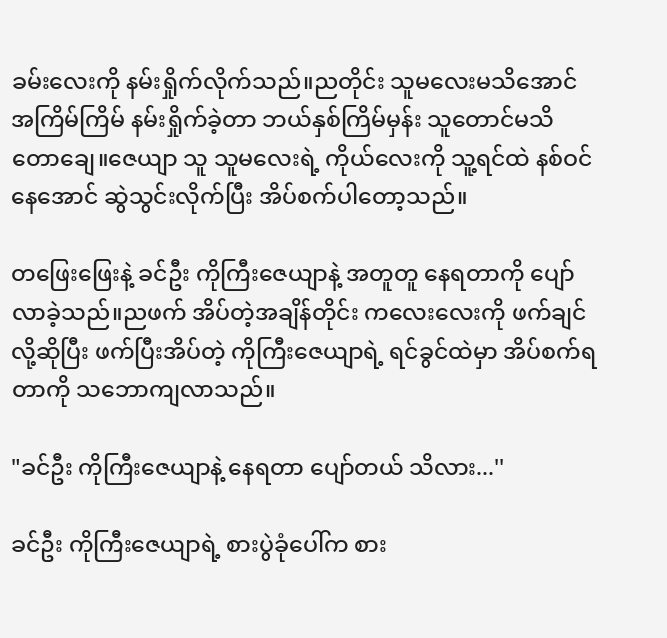ခမ်းလေးကို နမ်းရှိုက်လိုက်သည်။ညတိုင်း သူမလေးမသိအောင် အကြိမ်ကြိမ် နမ်းရှိုက်ခဲ့တာ ဘယ်နှစ်ကြိမ်မှန်း သူတောင်မသိတောချေ။ဇေယျာ သူ သူမလေးရဲ့ ကိုယ်လေးကို သူ့ရင်ထဲ နစ်ဝင်နေအောင် ဆွဲသွင်းလိုက်ပြီး အိပ်စက်ပါတော့သည်။

တဖြေးဖြေးနဲ့ ခင်ဦး ကိုကြီးဇေယျာနဲ့ အတူတူ နေရတာကို ပျော်လာခဲ့သည်။ညဖက် အိပ်တဲ့အချိန်တိုင်း ကလေးလေးကို ဖက်ချင်လို့ဆိုပြီး ဖက်ပြီးအိပ်တဲ့ ကိုကြီးဇေယျာရဲ့ ရင်ခွင်ထဲမှာ အိပ်စက်ရတာကို သဘောကျလာသည်။

"ခင်ဦး ကိုကြီးဇေယျာနဲ့ နေရတာ ပျော်တယ် သိလား...''

ခင်ဦး ကိုကြီးဇေယျာရဲ့ စားပွဲခုံပေါ်က စား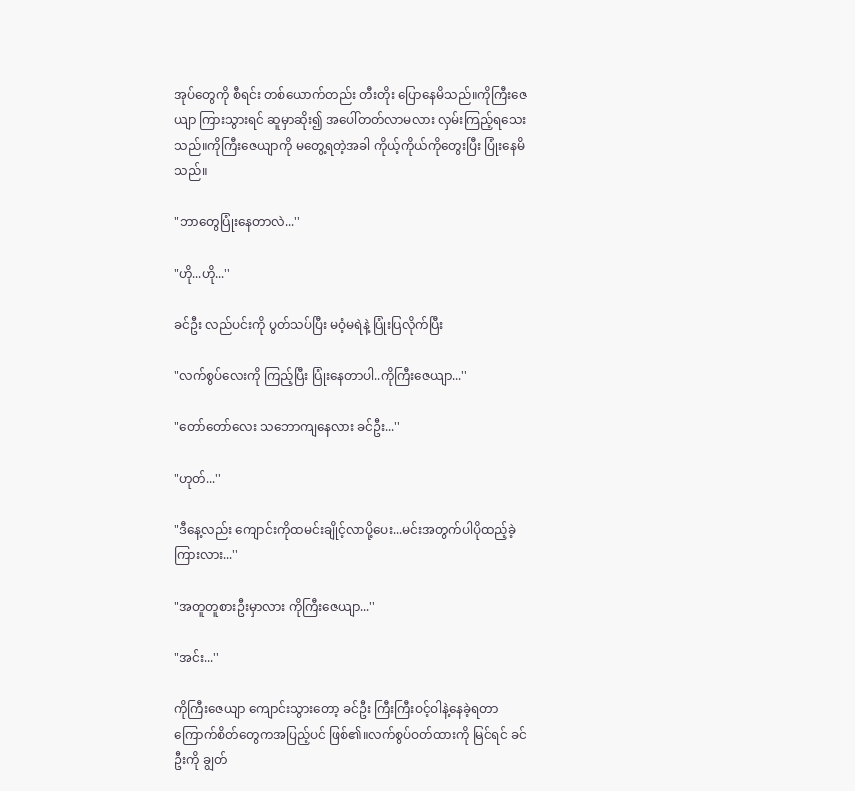အုပ်တွေကို စီရင်း တစ်ယောက်တည်း တီးတိုး ပြောနေမိသည်။ကိုကြီးဇေယျာ ကြားသွားရင် ဆူမှာဆိုး၍ အပေါ်တတ်လာမလား လှမ်းကြည့်ရသေးသည်။ကိုကြီးဇေယျာကို မတွေ့ရတဲ့အခါ ကိုယ့်ကိုယ်ကိုတွေးပြီး ပြုံးနေမိသည်။

"ဘာတွေပြုံးနေတာလဲ...''

"ဟို...ဟို...''

ခင်ဦး လည်ပင်းကို ပွတ်သပ်ပြီး မဝံ့မရဲနဲ့ ပြုံးပြလိုက်ပြီး

"လက်စွပ်လေးကို ကြည့်ပြီး ပြုံးနေတာပါ..ကိုကြီးဇေယျာ...''

"တော်တော်လေး သဘောကျနေလား ခင်ဦး...''

"ဟုတ်...''

"ဒီနေ့လည်း ကျောင်းကိုထမင်းချိုင့်လာပို့ပေး...မင်းအတွက်ပါပိုထည့်ခဲ့ ကြားလား...''

"အတူတူစားဦးမှာလား ကိုကြီးဇေယျာ...''

"အင်း...''

ကိုကြီးဇေယျာ ကျောင်းသွားတော့ ခင်ဦး ကြီးကြီးဝင့်ဝါနဲ့နေခဲ့ရတာ ကြောက်စိတ်တွေကအပြည့်ပင် ဖြစ်၏။လက်စွပ်ဝတ်ထားကို မြင်ရင် ခင်ဦးကို ချွတ်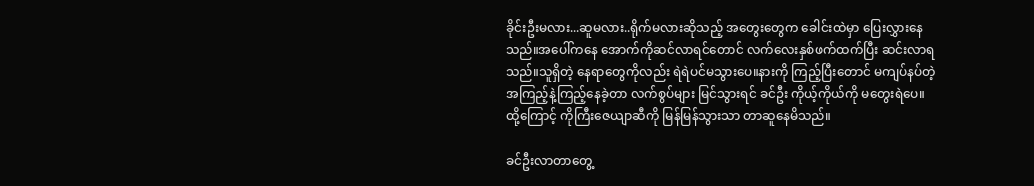ခိုင်းဦးမလား...ဆူမလား..ရိုက်မလားဆိုသည့် အတွေးတွေက ခေါင်းထဲမှာ ပြေးလွှားနေသည်။အပေါ်ကနေ အောက်ကိုဆင်လာရင်တောင် လက်လေးနှစ်ဖက်ထက်ပြီး ဆင်းလာရသည်။သူရှိတဲ့ နေရာတွေကိုလည်း ရဲရဲပင်မသွားပေ။နားကို ကြည့်ပြီးတောင် မကျပ်နပ်တဲ့အကြည့်နဲ့ကြည့်နေခဲ့တာ လက်စွပ်များ မြင်သွားရင် ခင်ဦး ကိုယ့်ကိုယ်ကို မတွေးရဲပေ။ထို့ကြောင့် ကိုကြီးဇေယျာဆီကို မြန်မြန်သွားသာ တာဆူနေမိသည်။

ခင်ဦးလာတာတွေ့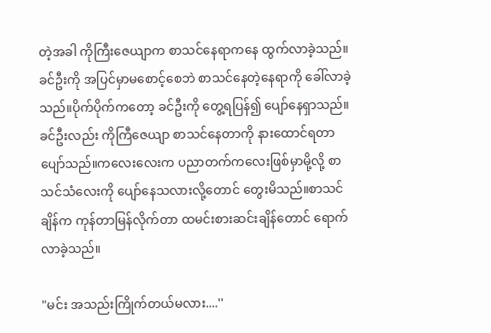တဲ့အခါ ကိုကြီးဇေယျာက စာသင်နေရာကနေ ထွက်လာခဲ့သည်။ခင်ဦးကို အပြင်မှာမစောင့်စေဘဲ စာသင်နေတဲ့နေရာကို ခေါ်လာခဲ့သည်။ပိုက်ပိုက်ကတော့ ခင်ဦးကို တွေ့ရပြန်၍ ပျော်နေရှာသည်။ခင်ဦးလည်း ကိုကြီဇေယျာ စာသင်နေတာကို နားထောင်ရတာ ပျော်သည်။ကလေးလေးက ပညာတက်ကလေးဖြစ်မှာမို့လို့ စာသင်သံလေးကို ပျော်နေသလားလို့တောင် တွေးမိသည်။စာသင်ချိန်က ကုန်တာမြန်လိုက်တာ ထမင်းစားဆင်းချိန်တောင် ရောက်လာခဲ့သည်။

"မင်း အသည်းကြိုက်တယ်မလား....''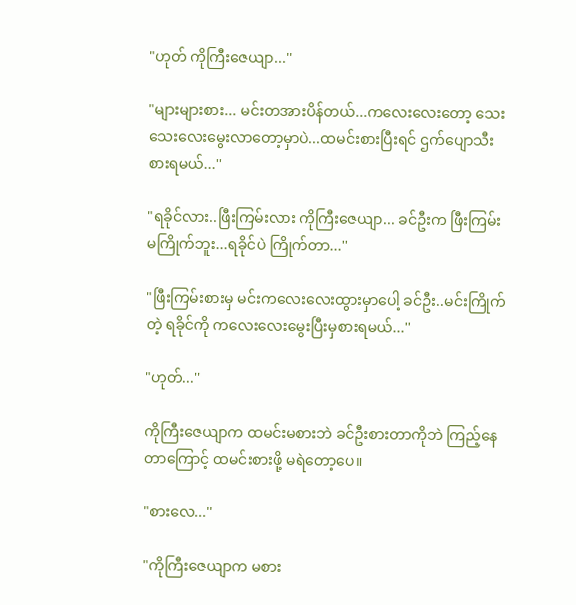"ဟုတ် ကိုကြီးဇေယျာ...''

"များများစား... မင်းတအားပိန်တယ်...ကလေးလေးတော့ သေးသေးလေးမွေးလာတော့မှာပဲ...ထမင်းစားပြီးရင် ဌက်ပျောသီးစားရမယ်...''

"ရခိုင်လား..ဖြီးကြမ်းလား ကိုကြီးဇေယျာ... ခင်ဦးက ဖြီးကြမ်းမကြိုက်ဘူး...ရခိုင်ပဲ ကြိုက်တာ...''

"ဖြီးကြမ်းစားမှ မင်းကလေးလေးထွားမှာပေါ့ ခင်ဦး..မင်းကြိုက်တဲ့ ရခိုင်ကို ကလေးလေးမွေးပြီးမှစားရမယ်...''

"ဟုတ်...''

ကိုကြီးဇေယျာက ထမင်းမစားဘဲ ခင်ဦးစားတာကိုဘဲ ကြည့်နေတာကြောင့် ထမင်းစားဖို့ မရဲတော့ပေ။

"စားလေ...''

"ကိုကြီးဇေယျာက မစား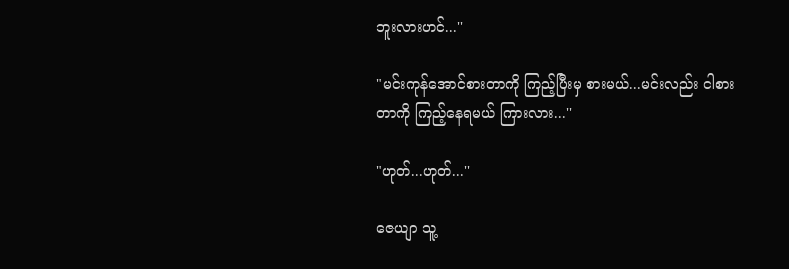ဘူးလားဟင်...''

"မင်းကုန်အောင်စားတာကို ကြည့်ပြီးမှ စားမယ်...မင်းလည်း ငါစားတာကို ကြည့်နေရမယ် ကြားလား...''

"ဟုတ်...ဟုတ်...''

ဇေယျာ သူ့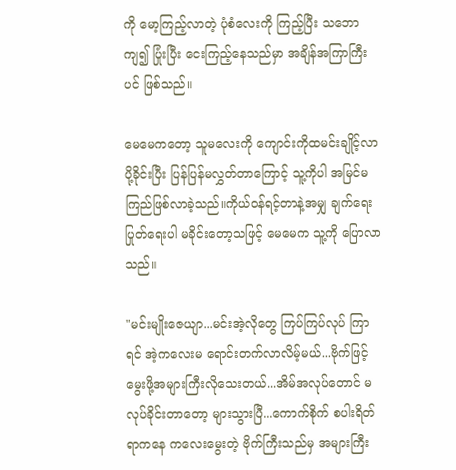ကို မော့ကြည့်လာတဲ့ ပုံစံလေးကို ကြည့်ပြီး သဘောကျ၍ ပြုံးပြီး ငေးကြည့်နေသည်မှာ အချိန်အကြာကြီးပင် ဖြစ်သည်။

မေမေကတော့ သူမလေးကို ကျောင်းကိုထမင်းချိုင့်လာပို့ခိုင်းပြီး ပြန်ပြန်မလွှတ်တာကြောင့် သူ့ကိုပါ အမြင်မကြည်ဖြစ်လာခဲ့သည်။ကိုယ်ဝန်ရင့်တာနဲ့အမျှ ချက်ရေးပြုတ်ရေးပါ မခိုင်းတော့သဖြင့် မေမေက သူ့ကို ပြောလာသည်။

"မင်းမျိုးဇေယျာ...မင်းအဲ့လိုတွေ ကြပ်ကြပ်လုပ် ကြာရင် အဲ့ကလေးမ ရောင်းတက်လာလိမ့်မယ်...ဗိုက်ဖြင့် မွေးဖို့အများကြီးလိုသေးတယ်...အိမ်အလုပ်တောင် မလုပ်ခိုင်းတာတော့ များသွားပြီ...ကောက်စိုက် စပါးရိတ်ရာကနေ ကလေးမွေးတဲ့ ဗိုက်ကြီးသည်မှ အများကြီး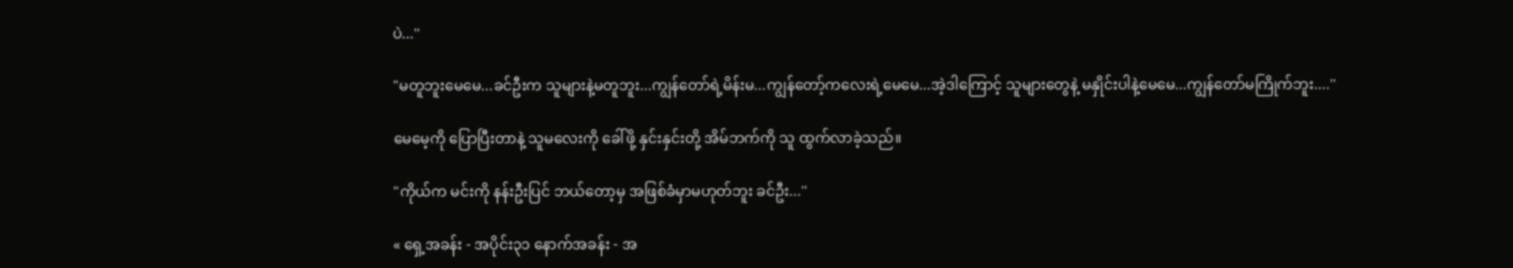ပဲ...''

"မတူဘူးမေမေ...ခင်ဦးက သူများနဲ့မတူဘူး...ကျွန်တော်ရဲ့မိန်းမ...ကျွန်တော့်ကလေးရဲ့မေမေ...အဲ့ဒါကြောင့် သူများတွေနဲ့ မနှိုင်းပါနဲ့မေမေ...ကျွန်တော်မကြိုက်ဘူး....''

မေမေ့ကို ပြောပြီးတာနဲ့ သူမလေးကို ခေါ်ဖို့ နှင်းနှင်းတို့ အိမ်ဘက်ကို သူ ထွက်လာခဲ့သည်။

"ကိုယ်က မင်းကို နန်းဦးပြင် ဘယ်တော့မှ အဖြစ်ခံမှာမဟုတ်ဘူး ခင်ဦး...''

« ရှေ့အခန်း - အပိုင်း၃၁ နောက်အခန်း - အ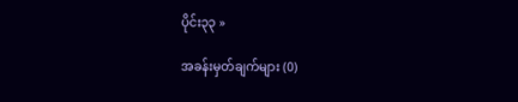ပိုင်း၃၃ »

အခန်းမှတ်ချက်များ (0)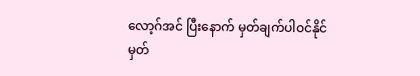လော့ဂ်အင် ပြီးနောက် မှတ်ချက်ပါဝင်နိုင်
မှတ်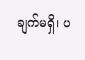ချက်မရှိ၊ ပ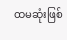ထမဆုံးဖြစ်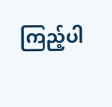ကြည့်ပါ